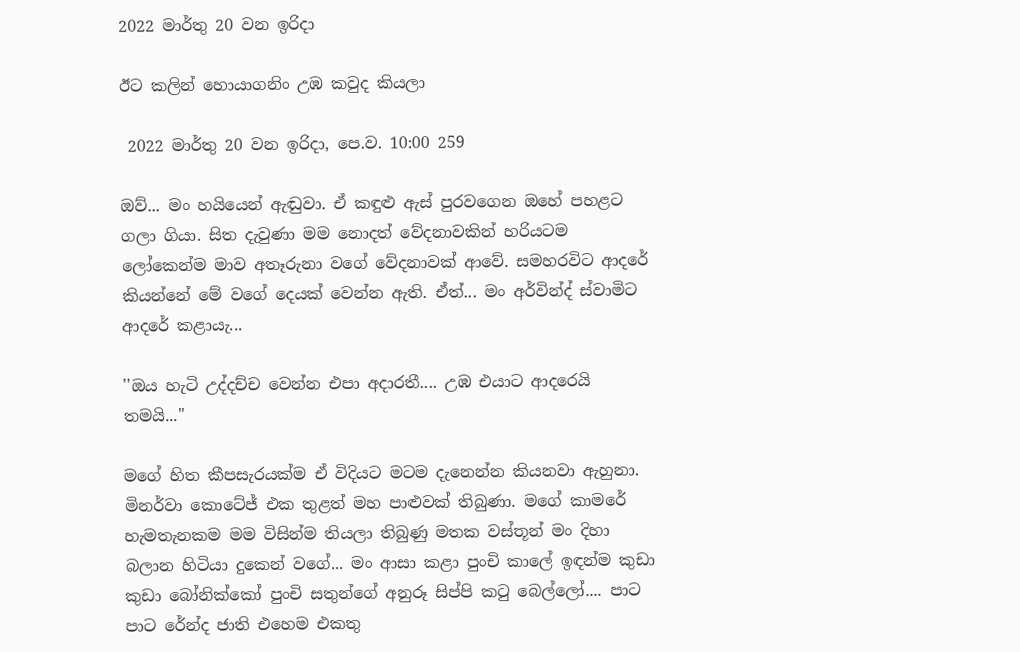2022 මාර්තු 20 වන ඉරිදා

ඊට කලින් හොයාගනිං උඹ කවුද කියලා

 2022 මාර්තු 20 වන ඉරිදා, පෙ.ව. 10:00 259

ඔව්... මං හයියෙන් ඇඬුවා. ඒ කඳුළු ඇස් පුරවගෙන ඔහේ පහළට ගලා ගියා. සිත දැවුණා මම නොදත් වේදනාවකින් හරියටම ලෝකෙන්ම මාව අතෑරුනා වගේ වේදනාවක් ආවේ. සමහරවිට ආදරේ කියන්නේ මේ වගේ දෙයක් වෙන්න ඇති. ඒත්... මං අර්වින්ද් ස්වාමිට ආදරේ කළායැ...

''ඔය හැටි උද්දච්ච වෙන්න එපා අදාරතී.... උඹ එයාට ආදරෙයි තමයි...''

මගේ හිත කීපසැරයක්ම ඒ විදියට මටම දැනෙන්න කියනවා ඇහුනා. මිනර්වා කොටේජ් එක තුළත් මහ පාළුවක් තිබුණා. මගේ කාමරේ හැමතැනකම මම විසින්ම තියලා තිබුණු මතක වස්තූන් මං දිහා බලාන හිටියා දුකෙන් වගේ... මං ආසා කළා පුංචි කාලේ ඉඳන්ම කුඩා කුඩා බෝනික්කෝ පුංචි සතුන්ගේ අනුරූ සිප්පි කටු බෙල්ලෝ.... පාට පාට රේන්ද ජාති එහෙම එකතු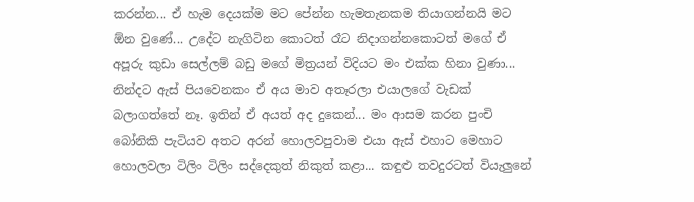කරන්න... ඒ හැම දෙයක්ම මට පේන්න හැමතැනකම තියාගන්නයි මට ඕන වුණේ... උදේට නැගිටින කොටත් රෑට නිදාගන්නකොටත් මගේ ඒ අපූරු කුඩා සෙල්ලම් බඩු මගේ මිත්‍රයන් විදියට මං එක්ක හිනා වුණා... නින්දට ඇස් පියවෙනකං ඒ අය මාව අතෑරලා එයාලගේ වැඩක් බලාගත්තේ නෑ. ඉතින් ඒ අයත් අද දුකෙන්... මං ආසම කරන පුංචි බෝනිකි පැටියව අතට අරන් හොලවපුවාම එයා ඇස් එහාට මෙහාට හොලවලා ටිලිං ටිලිං සද්දෙකුත් නිකුත් කළා... කඳුළු තවදුරටත් වියැලුනේ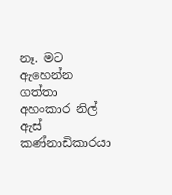නෑ. මට ඇහෙන්න ගත්තා අහංකාර නිල් ඇස් කණ්නාඩිකාරයා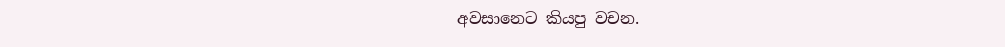අවසානෙට කියපු වචන.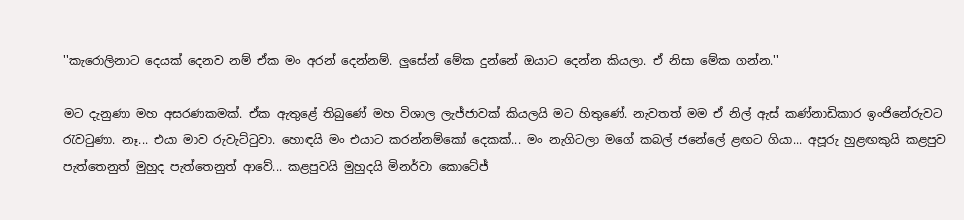''කැරොලිනාට දෙයක් දෙනව නම් ඒක මං අරන් දෙන්නම්. ලුසේන් මේක දුන්නේ ඔයාට දෙන්න කියලා. ඒ නිසා මේක ගන්න.''

මට දැනුණා මහ අසරණකමක්. ඒක ඇතුළේ තිබුණේ මහ විශාල ලැජ්ජාවක් කියලයි මට හිතුණේ. නැවතත් මම ඒ නිල් ඇස් කණ්නාඩිකාර ඉංජිනේරුවට රැවටුණා. නෑ... එයා මාව රුවැට්ටුවා. හොඳයි මං එයාට කරන්නම්කෝ දෙකක්... මං නැගිටලා මගේ කබල් ජනේලේ ළඟට ගියා... අපූරු හුළඟකුයි කළපුව පැත්තෙනුත් මුහුද පැත්තෙනුත් ආවේ... කළපුවයි මුහුදයි මිනර්වා කොටේජ්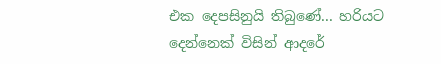එක දෙපසිනුයි තිබුණේ... හරියට දෙන්නෙක් විසින් ආදරේ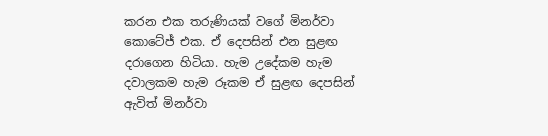කරන එක තරුණියක් වගේ මිනර්වා කොටේජ් එක. ඒ දෙපසින් එන සුළඟ දරාගෙන හිටියා. හැම උදේකම හැම දවාලකම හැම රූකම ඒ සුළඟ දෙපසින් ඇවිත් මිනර්වා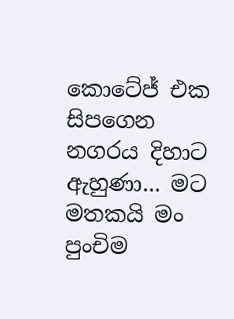කොටේජ් එක සිපගෙන නගරය දිහාට ඇහුණා... මට මතකයි මං පුංචිම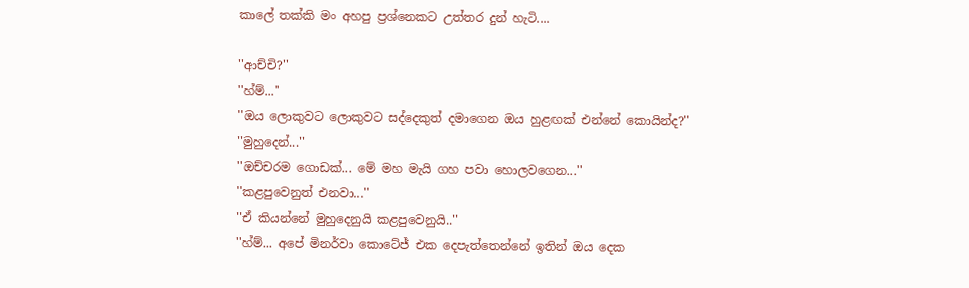කාලේ තක්කි මං අහපු ප්‍රශ්නෙකට උත්තර දුන් හැටි....

''ආච්චි?''
''හ්ම්...''
''ඔය ලොකුවට ලොකුවට සද්දෙකුත් දමාගෙන ඔය හුළඟක් එන්නේ කොයින්ද?''
''මුහුදෙන්...''
''ඔච්චරම ගොඩක්... මේ මහ මැයි ගහ පවා හොලවගෙන...''
''කළපුවෙනුත් එනවා...''
''ඒ කියන්නේ මුහුදෙනුයි කළපුවෙනුයි..''
''හ්ම්... අපේ මිනර්වා කොටේජ් එක දෙපැත්තෙන්නේ ඉතින් ඔය දෙක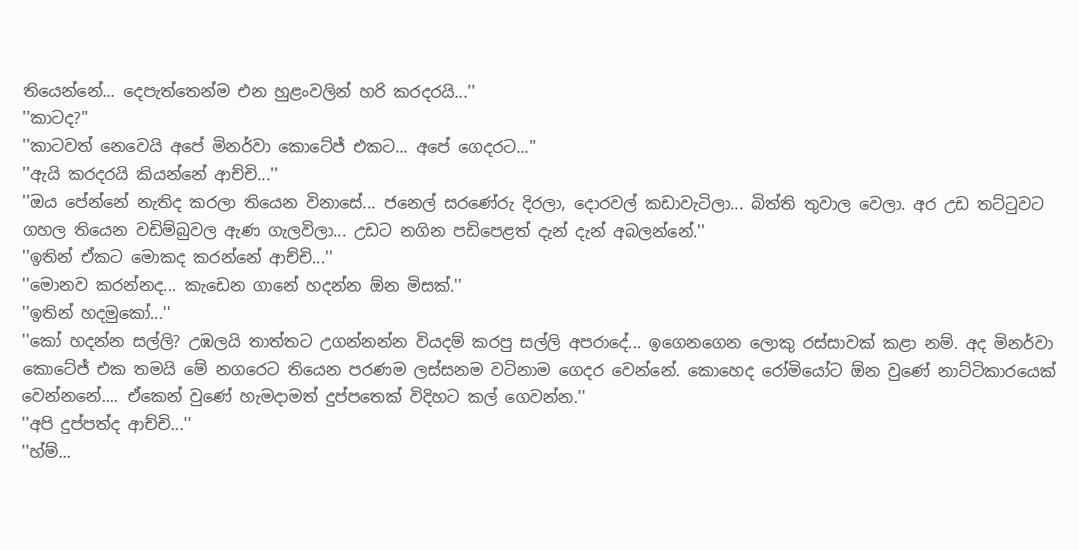තියෙන්නේ... දෙපැත්තෙන්ම එන හුළංවලින් හරි කරදරයි...''
''කාටද?''
''කාටවත් නෙවෙයි අපේ මිනර්වා කොටේජ් එකට... අපේ ගෙදරට...''
''ඇයි කරදරයි කියන්නේ ආච්චි...''
''ඔය පේන්නේ නැතිද කරලා තියෙන විනාසේ... ජනෙල් සරණේරු දිරලා, දොරවල් කඩාවැටිලා... බිත්ති තුවාල වෙලා. අර උඩ තට්ටුවට ගහල තියෙන වඩිම්බුවල ඇණ ගැලවිලා... උඩට නගින පඩිපෙළත් දැන් දැන් අබලන්නේ.''
''ඉතින් ඒකට මොකද කරන්නේ ආච්චි...''
''මොනව කරන්නද... කැඩෙන ගානේ හදන්න ඕන මිසක්.''
''ඉතින් හදමුකෝ...''
''කෝ හදන්න සල්ලි? උඹලයි තාත්තට උගන්නන්න වියදම් කරපු සල්ලි අපරාදේ... ඉගෙනගෙන ලොකු රස්සාවක් කළා නම්. අද මිනර්වා කොටේජ් එක තමයි මේ නගරෙට තියෙන පරණම ලස්සනම වටිනාම ගෙදර වෙන්නේ. කොහෙද රෝමියෝට ඕන වුණේ නාට්ටිකාරයෙක් වෙන්නනේ.... ඒකෙන් වුණේ හැමදාමත් දුප්පතෙක් විදිහට කල් ගෙවන්න.''
''අපි දුප්පත්ද ආච්චි...''
''හ්ම්...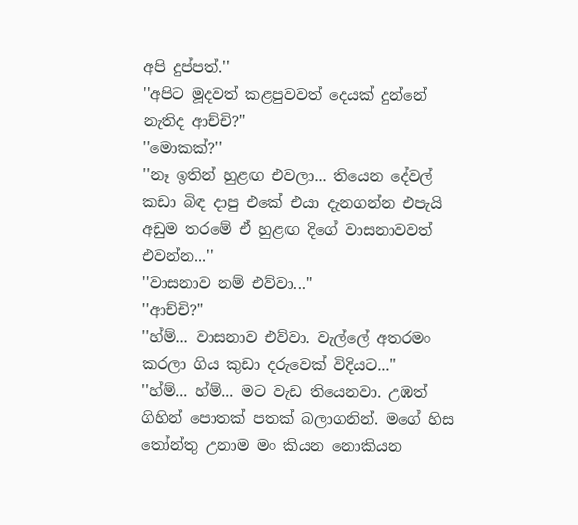අපි දුප්පත්.''
''අපිට මූදවත් කළපුවවත් දෙයක් දුන්නේ නැතිද ආච්චි?''
''මොකක්?''
''නෑ ඉතින් හුළඟ එවලා... තියෙන දේවල් කඩා බිඳ දාපු එකේ එයා දැනගන්න එපැයි අඩුම තරමේ ඒ හුළඟ දිගේ වාසනාවවත් එවන්න...''
''වාසනාව නම් එව්වා...''
''ආච්චි?''
''හ්ම්... වාසනාව එව්වා. වැල්ලේ අතරමං කරලා ගිය කුඩා දරුවෙක් විදියට...''
''හ්ම්... හ්ම්... මට වැඩ තියෙනවා. උඹත් ගිහින් පොතක් පතක් බලාගනින්. මගේ හිස තෝන්තු උනාම මං කියන නොකියන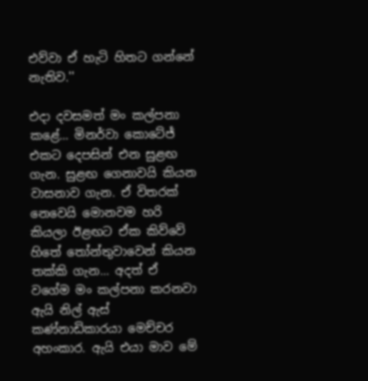එව්වා ඒ හැටි හිතට ගන්නේ නැතිව.''

එදා දවසමත් මං කල්පනා කළේ... මිනර්වා කොටේජ් එකට දෙපසින් එන සුළඟ ගැන. සුළඟ ගෙනාවයි කියන වාසනාව ගැන. ඒ විතරක් නෙවෙයි මොනවම හරි කියලා ඊළඟට ඒක කිව්වේ හිතේ තෝන්තුවාවෙන් කියන තක්කි ගැන... අදත් ඒ වගේම මං කල්පනා කරනවා ඇයි නිල් ඇස් කණ්නාඩිකාරයා මෙච්චර අහංකාර. ඇයි එයා මාව මේ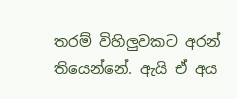තරම් විහිලුවකට අරන් තියෙන්නේ. ඇයි ඒ අය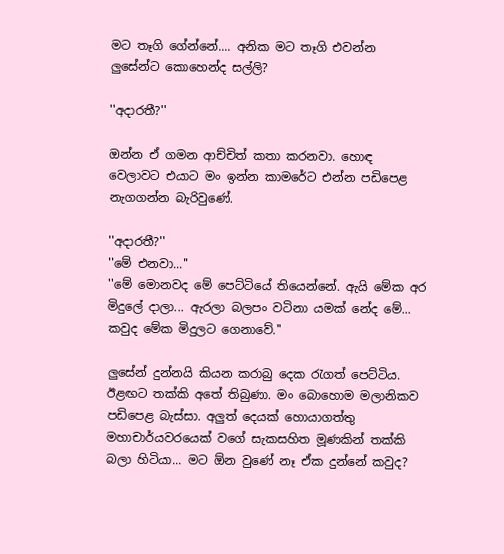මට තෑගි ගේන්නේ.... අනික මට තෑගි එවන්න ලුසේන්ට කොහෙන්ද සල්ලි?

''අදාරතී?''

ඔන්න ඒ ගමන ආච්චිත් කතා කරනවා. හොඳ වෙලාවට එයාට මං ඉන්න කාමරේට එන්න පඩිපෙළ නැගගන්න බැරිවුණේ.

''අදාරතී?''
''මේ එනවා...''
''මේ මොනවද මේ පෙට්ටියේ තියෙන්නේ. ඇයි මේක අර මිදුලේ දාලා... ඇරලා බලපං වටිනා යමක් නේද මේ... කවුද මේක මිදුලට ගෙනාවේ.''

ලුසේන් දුන්නයි කියන කරාබු දෙක රැගත් පෙට්ටිය. ඊළඟට තක්කි අතේ තිබුණා. මං බොහොම මලානිකව පඩිපෙළ බැස්සා. අලුත් දෙයක් හොයාගත්තු මහාචාර්යවරයෙක් වගේ සැකසහිත මූණකින් තක්කි බලා හිටියා... මට ඕන වුණේ නෑ ඒක දුන්නේ කවුද?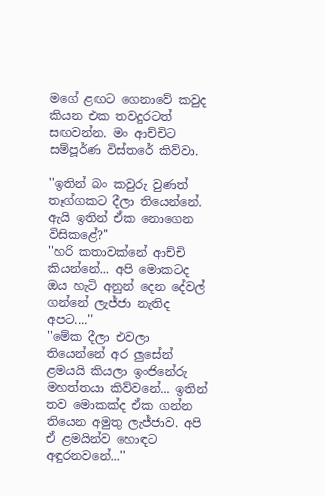මගේ ළඟට ගෙනාවේ කවුද කියන එක තවදුරටත් සඟවන්න. මං ආච්චිට සම්පූර්ණ විස්තරේ කිව්වා.

''ඉතින් බං කවුරු වුණත් තෑග්ගකට දීලා තියෙන්නේ. ඇයි ඉතින් ඒක නොගෙන විසිකළේ?''
''හරි කතාවක්නේ ආච්චි කියන්නේ... අපි මොකටද ඔය හැටි අනුන් දෙන දේවල් ගන්නේ ලැජ්ජා නැතිද අපට....''
''මේක දීලා එවලා තියෙන්නේ අර ලුසේන් ළමයයි කියලා ඉංජිනේරු මහත්තයා කිව්වනේ... ඉතින් තව මොකක්ද ඒක ගන්න තියෙන අමුතු ලැජ්ජාව. අපි ඒ ළමයින්ව හොඳට අඳුරනවනේ...''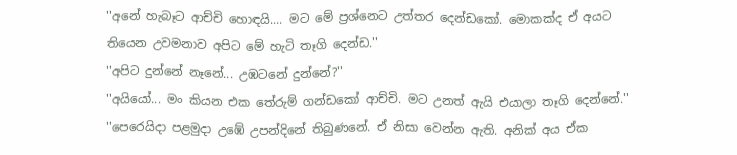''අනේ හැබෑට ආච්චි හොඳයි.... මට මේ ප්‍රශ්නෙට උත්තර දෙන්ඩකෝ. මොකක්ද ඒ අයට තියෙන උවමනාව අපිට මේ හැටි තෑගි දෙන්ඩ.''
''අපිට දුන්නේ නෑනේ... උඹටනේ දුන්නේ?''
''අයියෝ... මං කියන එක තේරුම් ගන්ඩකෝ ආච්චි. මට උනත් ඇයි එයාලා තෑගි දෙන්නේ.''
''පෙරෙයිදා පළමුදා උඹේ උපන්දිනේ තිබුණනේ. ඒ නිසා වෙන්න ඇති. අනික් අය ඒක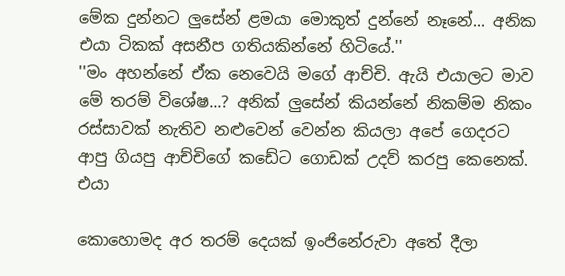මේක දුන්නට ලුසේන් ළමයා මොකුත් දුන්නේ නෑනේ... අනික එයා ටිකක් අසනීප ගතියකින්නේ හිටියේ.''
''මං අහන්නේ ඒක නෙවෙයි මගේ ආච්චි. ඇයි එයාලට මාව මේ තරම් විශේෂ...? අනික් ලුසේන් කියන්නේ නිකම්ම නිකං රස්සාවක් නැතිව නළුවෙන් වෙන්න කියලා අපේ ගෙදරට ආපු ගියපු ආච්චිගේ කඩේට ගොඩක් උදව් කරපු කෙනෙක්. එයා

කොහොමද අර තරම් දෙයක් ඉංජිනේරුවා අතේ දීලා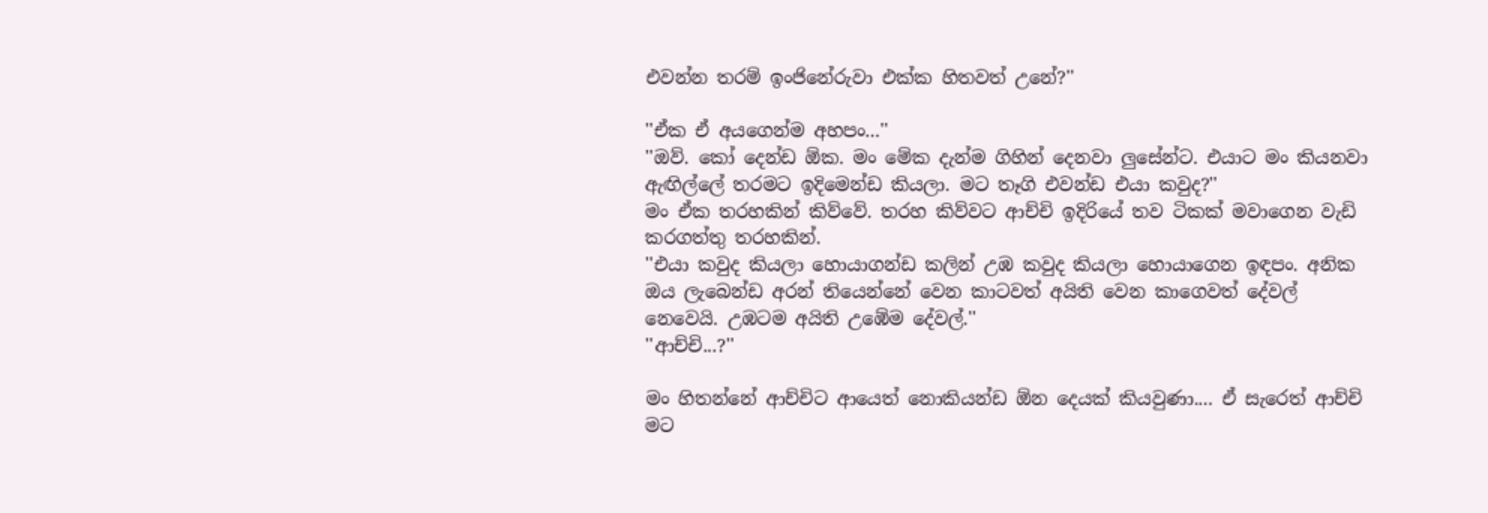එවන්න තරම් ඉංජිනේරුවා එක්ක හිතවත් උනේ?''

''ඒක ඒ අයගෙන්ම අහපං...''
''ඔව්. කෝ දෙන්ඩ ඕක. මං මේක දැන්ම ගිහින් දෙනවා ලුසේන්ට. එයාට මං කියනවා ඇඟිල්ලේ තරමට ඉදිමෙන්ඩ කියලා. මට තෑගි එවන්ඩ එයා කවුද?''
මං ඒක තරහකින් කිව්වේ. තරහ කිව්වට ආච්චි ඉදිරියේ තව ටිකක් මවාගෙන වැඩි කරගත්තු තරහකින්.
''එයා කවුද කියලා හොයාගන්ඩ කලින් උඹ කවුද කියලා හොයාගෙන ඉඳපං. අනික ඔය ලැබෙන්ඩ අරන් තියෙන්නේ වෙන කාටවත් අයිති වෙන කාගෙවත් දේවල් නෙවෙයි. උඹටම අයිති උඹේම දේවල්.''
''ආච්චි...?''

මං හිතන්නේ ආච්චිට ආයෙත් නොකියන්ඩ ඕන දෙයක් කියවුණා.... ඒ සැරෙත් ආච්චි මට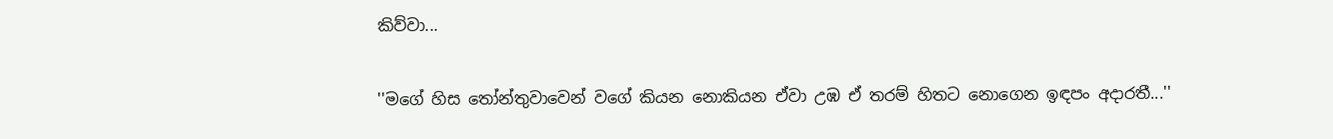කිව්වා...

''මගේ හිස තෝන්තුවාවෙන් වගේ කියන නොකියන ඒවා උඹ ඒ තරම් හිතට නොගෙන ඉඳපං අදාරතී...''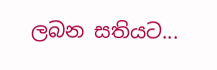ලබන සතියට...